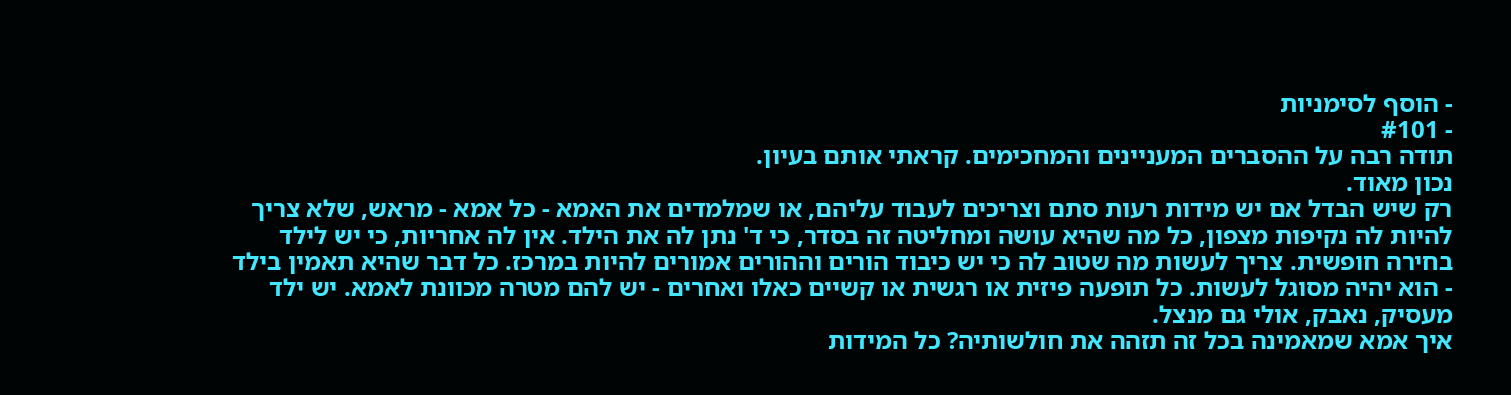- הוסף לסימניות
- #101
תודה רבה על ההסברים המעניינים והמחכימים. קראתי אותם בעיון.
נכון מאוד.
רק שיש הבדל אם יש מידות רעות סתם וצריכים לעבוד עליהם, או שמלמדים את האמא - כל אמא - מראש, שלא צריך להיות לה נקיפות מצפון, כל מה שהיא עושה ומחליטה זה בסדר, כי ד' נתן לה את הילד. אין לה אחריות, כי יש לילד בחירה חופשית. צריך לעשות מה שטוב לה כי יש כיבוד הורים וההורים אמורים להיות במרכז. כל דבר שהיא תאמין בילד - הוא יהיה מסוגל לעשות. כל תופעה פיזית או רגשית או קשיים כאלו ואחרים - יש להם מטרה מכוונת לאמא. יש ילד מעסיק, נאבק, אולי גם מנצל.
איך אמא שמאמינה בכל זה תזהה את חולשותיה? כל המידות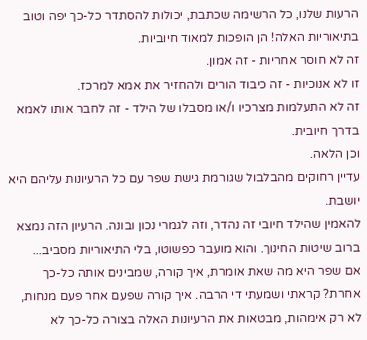הרעות שלנו, כל הרשימה שכתבת, יכולות להסתדר כל-כך יפה וטוב בתיאוריות האלה! הן הופכות למאוד חיוביות.
זה לא חוסר אחריות - זה אמון.
זו לא אנוכיות - זה כיבוד הורים ולהחזיר את אמא למרכז.
זה לא התעלמות מצרכיו ו/או מסבלו של הילד - זה לחבר אותו לאמא בדרך חיובית.
וכן הלאה.
עדיין רחוקים מהבלבול שגורמת גישת שפר עם כל הרעיונות עליהם היא יושבת.
להאמין שהילד חיובי זה נהדר, וזה לגמרי נכון ובונה. הרעיון הזה נמצא ברוב שיטות החינוך. והוא מועבר כפשוטו, בלי התיאוריות מסביב...
אם שפר היא מה שאת אומרת, איך קורה, שמבינים אותה כל-כך אחרת? קראתי ושמעתי די הרבה. איך קורה שפעם אחר פעם מנחות, לא רק אימהות, מבטאות את הרעיונות האלה בצורה כל-כך לא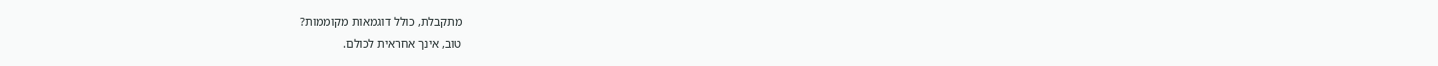מתקבלת, כולל דוגמאות מקוממות?
טוב, אינך אחראית לכולם.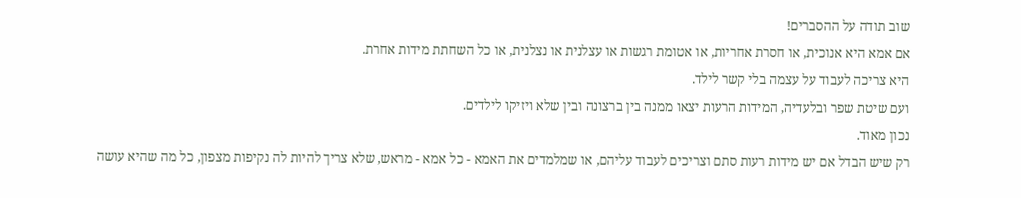שוב תודה על ההסברים!
אם אמא היא אנוכית, או חסרת אחריות, או אטומת רגשות או עצלנית או נצלנית, או כל השחתת מידות אחרת.
היא צריכה לעבוד על עצמה בלי קשר לילד.
ועם שיטת שפר ובלעדיה, המידות הרעות יצאו ממנה בין ברצונה ובין שלא ויזיקו לילדים.
נכון מאוד.
רק שיש הבדל אם יש מידות רעות סתם וצריכים לעבוד עליהם, או שמלמדים את האמא - כל אמא - מראש, שלא צריך להיות לה נקיפות מצפון, כל מה שהיא עושה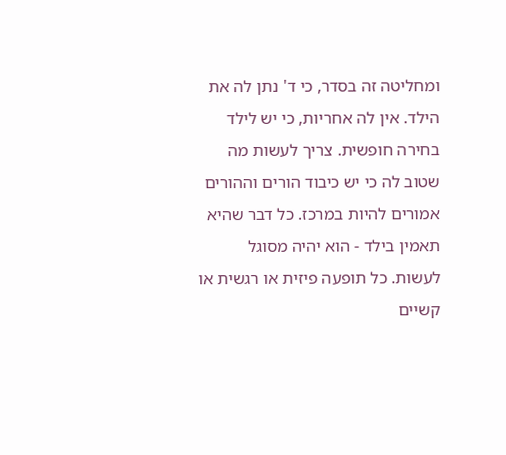ומחליטה זה בסדר, כי ד' נתן לה את הילד. אין לה אחריות, כי יש לילד בחירה חופשית. צריך לעשות מה שטוב לה כי יש כיבוד הורים וההורים אמורים להיות במרכז. כל דבר שהיא תאמין בילד - הוא יהיה מסוגל לעשות. כל תופעה פיזית או רגשית או קשיים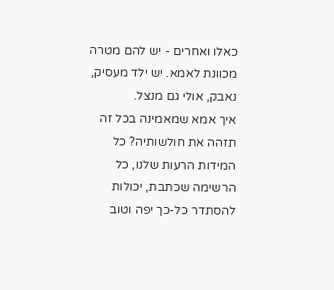כאלו ואחרים - יש להם מטרה מכוונת לאמא. יש ילד מעסיק, נאבק, אולי גם מנצל.
איך אמא שמאמינה בכל זה תזהה את חולשותיה? כל המידות הרעות שלנו, כל הרשימה שכתבת, יכולות להסתדר כל-כך יפה וטוב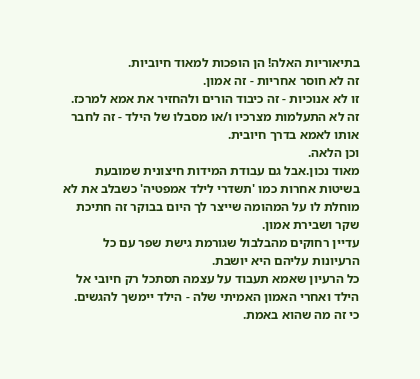בתיאוריות האלה! הן הופכות למאוד חיוביות.
זה לא חוסר אחריות - זה אמון.
זו לא אנוכיות - זה כיבוד הורים ולהחזיר את אמא למרכז.
זה לא התעלמות מצרכיו ו/או מסבלו של הילד - זה לחבר אותו לאמא בדרך חיובית.
וכן הלאה.
מאוד נכון.אבל גם עבודת המידות חיצונית שמובעת בשיטות אחרות כמו 'תשדרי לילד אמפטיה' כשבלב את לא מוחלת לו על המהומה שייצר לך היום בבוקר זה חתיכת שקר ושבירת אמון.
עדיין רחוקים מהבלבול שגורמת גישת שפר עם כל הרעיונות עליהם היא יושבת.
כל הרעיון שאמא תעבוד על עצמה תסתכל רק חיובי אל הילד ואחרי האמון האמיתי שלה - הילד יימשך להגשים.
כי זה מה שהוא באמת.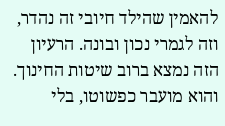להאמין שהילד חיובי זה נהדר, וזה לגמרי נכון ובונה. הרעיון הזה נמצא ברוב שיטות החינוך. והוא מועבר כפשוטו, בלי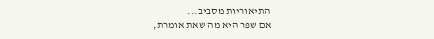התיאוריות מסביב...
אם שפר היא מה שאת אומרת,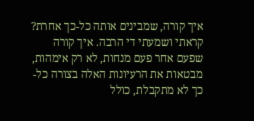איך קורה, שמבינים אותה כל-כך אחרת? קראתי ושמעתי די הרבה. איך קורה שפעם אחר פעם מנחות, לא רק אימהות, מבטאות את הרעיונות האלה בצורה כל-כך לא מתקבלת, כולל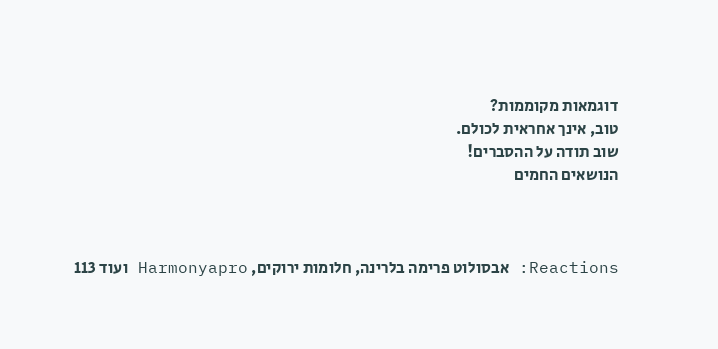דוגמאות מקוממות?
טוב, אינך אחראית לכולם.
שוב תודה על ההסברים!
הנושאים החמים



Reactions: אבסולוט פרימה בלרינה, חלומות ירוקים, Harmonyapro ועוד 113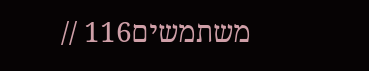משתמשים116 //